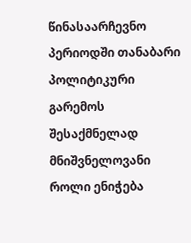წინასაარჩევნო პერიოდში თანაბარი პოლიტიკური გარემოს შესაქმნელად მნიშვნელოვანი როლი ენიჭება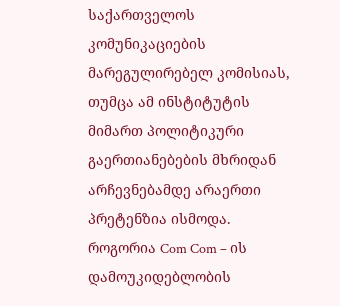საქართველოს კომუნიკაციების მარეგულირებელ კომისიას, თუმცა ამ ინსტიტუტის მიმართ პოლიტიკური გაერთიანებების მხრიდან არჩევნებამდე არაერთი პრეტენზია ისმოდა.
როგორია Com Com – ის დამოუკიდებლობის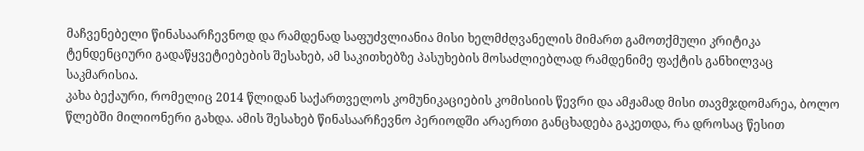მაჩვენებელი წინასაარჩევნოდ და რამდენად საფუძვლიანია მისი ხელმძღვანელის მიმართ გამოთქმული კრიტიკა ტენდენციური გადაწყვეტიებების შესახებ, ამ საკითხებზე პასუხების მოსაძლიებლად რამდენიმე ფაქტის განხილვაც საკმარისია.
კახა ბექაური, რომელიც 2014 წლიდან საქართველოს კომუნიკაციების კომისიის წევრი და ამჟამად მისი თავმჯდომარეა, ბოლო წლებში მილიონერი გახდა. ამის შესახებ წინასაარჩევნო პერიოდში არაერთი განცხადება გაკეთდა, რა დროსაც წესით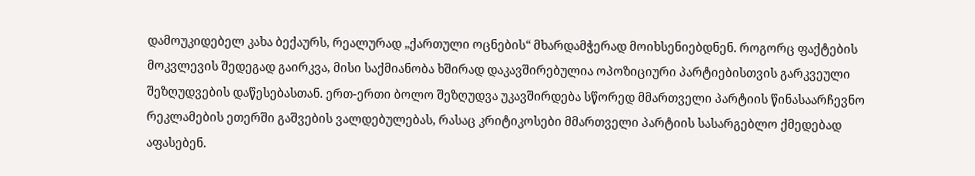დამოუკიდებელ კახა ბექაურს, რეალურად „ქართული ოცნების“ მხარდამჭერად მოიხსენიებდნენ. როგორც ფაქტების მოკვლევის შედეგად გაირკვა, მისი საქმიანობა ხშირად დაკავშირებულია ოპოზიციური პარტიებისთვის გარკვეული შეზღუდვების დაწესებასთან. ერთ-ერთი ბოლო შეზღუდვა უკავშირდება სწორედ მმართველი პარტიის წინასაარჩევნო რეკლამების ეთერში გაშვების ვალდებულებას, რასაც კრიტიკოსები მმართველი პარტიის სასარგებლო ქმედებად აფასებენ.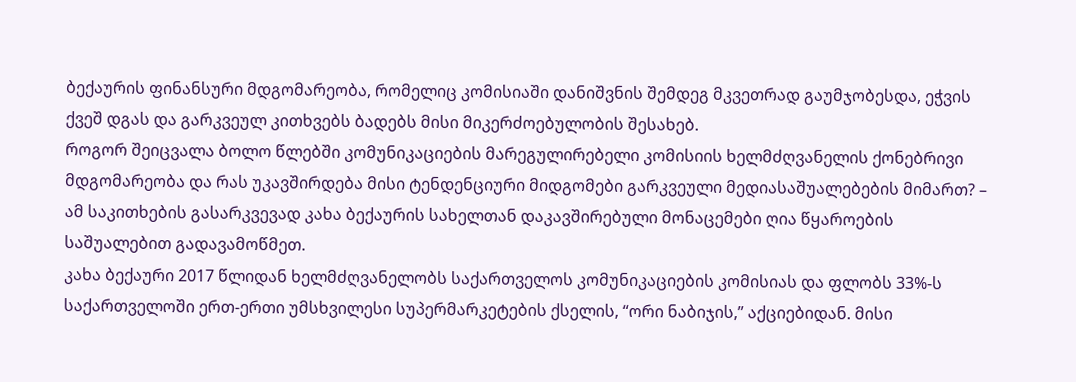ბექაურის ფინანსური მდგომარეობა, რომელიც კომისიაში დანიშვნის შემდეგ მკვეთრად გაუმჯობესდა, ეჭვის ქვეშ დგას და გარკვეულ კითხვებს ბადებს მისი მიკერძოებულობის შესახებ.
როგორ შეიცვალა ბოლო წლებში კომუნიკაციების მარეგულირებელი კომისიის ხელმძღვანელის ქონებრივი მდგომარეობა და რას უკავშირდება მისი ტენდენციური მიდგომები გარკვეული მედიასაშუალებების მიმართ? – ამ საკითხების გასარკვევად კახა ბექაურის სახელთან დაკავშირებული მონაცემები ღია წყაროების საშუალებით გადავამოწმეთ.
კახა ბექაური 2017 წლიდან ხელმძღვანელობს საქართველოს კომუნიკაციების კომისიას და ფლობს 33%-ს საქართველოში ერთ-ერთი უმსხვილესი სუპერმარკეტების ქსელის, “ორი ნაბიჯის,” აქციებიდან. მისი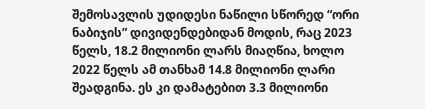შემოსავლის უდიდესი ნაწილი სწორედ “ორი ნაბიჯის” დივიდენდებიდან მოდის, რაც 2023 წელს, 18.2 მილიონი ლარს მიაღწია, ხოლო 2022 წელს ამ თანხამ 14.8 მილიონი ლარი შეადგინა. ეს კი დამატებით 3.3 მილიონი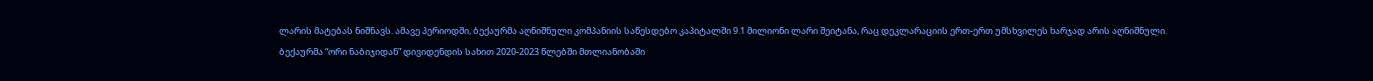ლარის მატებას ნიშნავს. ამავე პერიოდში, ბექაურმა აღნიშნული კომპანიის საწესდებო კაპიტალში 9.1 მილიონი ლარი შეიტანა, რაც დეკლარაციის ერთ-ერთ უმსხვილეს ხარჯად არის აღნიშნული.
ბექაურმა “ორი ნაბიჯიდან” დივიდენდის სახით 2020-2023 წლებში მთლიანობაში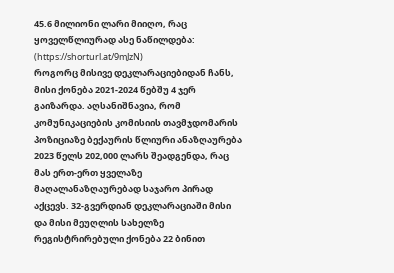45.6 მილიონი ლარი მიიღო, რაც ყოველწლიურად ასე ნაწილდება: (https://shorturl.at/9mJzN)
როგორც მისივე დეკლარაციებიდან ჩანს, მისი ქონება 2021-2024 წებშუ 4 ჯერ გაიზარდა. აღსანიშნავია, რომ კომუნიკაციების კომისიის თავმჯდომარის პოზიციაზე ბექაურის წლიური ანაზღაურება 2023 წელს 202,000 ლარს შეადგენდა, რაც მას ერთ-ერთ ყველაზე მაღალანაზღაურებად საჯარო პირად აქცევს. 32-გვერდიან დეკლარაციაში მისი და მისი მეუღლის სახელზე რეგისტრირებული ქონება 22 ბინით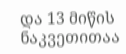და 13 მიწის ნაკვეთითაა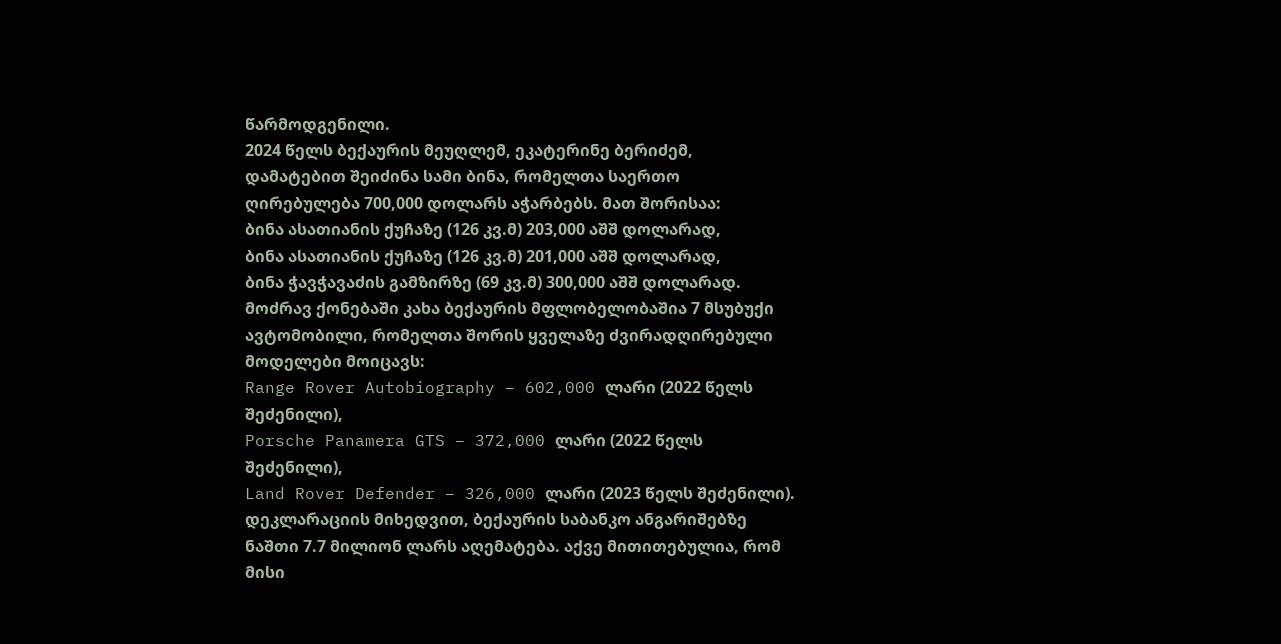წარმოდგენილი.
2024 წელს ბექაურის მეუღლემ, ეკატერინე ბერიძემ, დამატებით შეიძინა სამი ბინა, რომელთა საერთო ღირებულება 700,000 დოლარს აჭარბებს. მათ შორისაა:
ბინა ასათიანის ქუჩაზე (126 კვ.მ) 203,000 აშშ დოლარად,
ბინა ასათიანის ქუჩაზე (126 კვ.მ) 201,000 აშშ დოლარად,
ბინა ჭავჭავაძის გამზირზე (69 კვ.მ) 300,000 აშშ დოლარად.
მოძრავ ქონებაში კახა ბექაურის მფლობელობაშია 7 მსუბუქი ავტომობილი, რომელთა შორის ყველაზე ძვირადღირებული მოდელები მოიცავს:
Range Rover Autobiography – 602,000 ლარი (2022 წელს შეძენილი),
Porsche Panamera GTS – 372,000 ლარი (2022 წელს შეძენილი),
Land Rover Defender – 326,000 ლარი (2023 წელს შეძენილი).
დეკლარაციის მიხედვით, ბექაურის საბანკო ანგარიშებზე ნაშთი 7.7 მილიონ ლარს აღემატება. აქვე მითითებულია, რომ მისი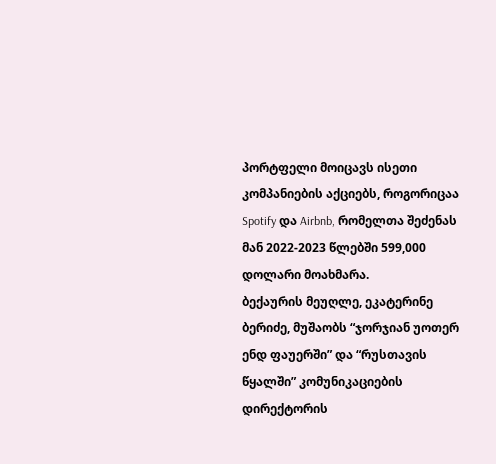პორტფელი მოიცავს ისეთი კომპანიების აქციებს, როგორიცაა Spotify და Airbnb, რომელთა შეძენას მან 2022-2023 წლებში 599,000 დოლარი მოახმარა.
ბექაურის მეუღლე, ეკატერინე ბერიძე, მუშაობს “ჯორჯიან უოთერ ენდ ფაუერში” და “რუსთავის წყალში” კომუნიკაციების დირექტორის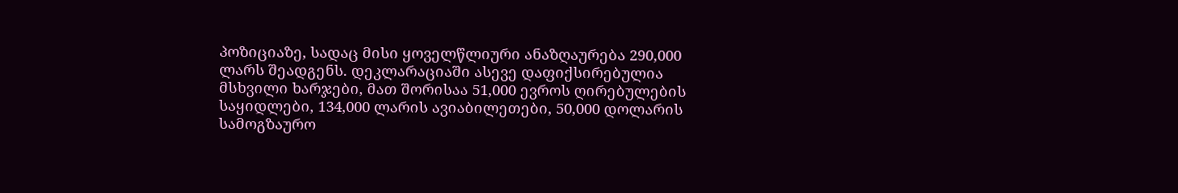პოზიციაზე, სადაც მისი ყოველწლიური ანაზღაურება 290,000 ლარს შეადგენს. დეკლარაციაში ასევე დაფიქსირებულია მსხვილი ხარჯები, მათ შორისაა 51,000 ევროს ღირებულების საყიდლები, 134,000 ლარის ავიაბილეთები, 50,000 დოლარის სამოგზაურო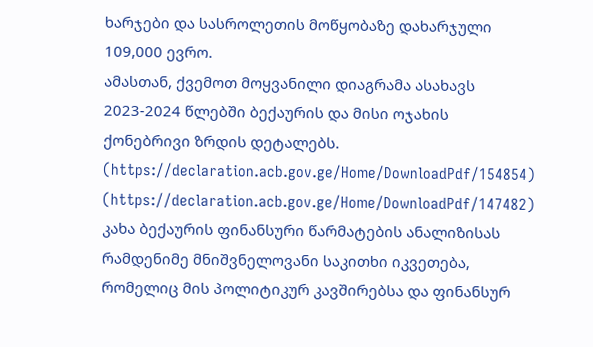ხარჯები და სასროლეთის მოწყობაზე დახარჯული 109,000 ევრო.
ამასთან, ქვემოთ მოყვანილი დიაგრამა ასახავს 2023-2024 წლებში ბექაურის და მისი ოჯახის ქონებრივი ზრდის დეტალებს. (https://declaration.acb.gov.ge/Home/DownloadPdf/154854) (https://declaration.acb.gov.ge/Home/DownloadPdf/147482)
კახა ბექაურის ფინანსური წარმატების ანალიზისას რამდენიმე მნიშვნელოვანი საკითხი იკვეთება, რომელიც მის პოლიტიკურ კავშირებსა და ფინანსურ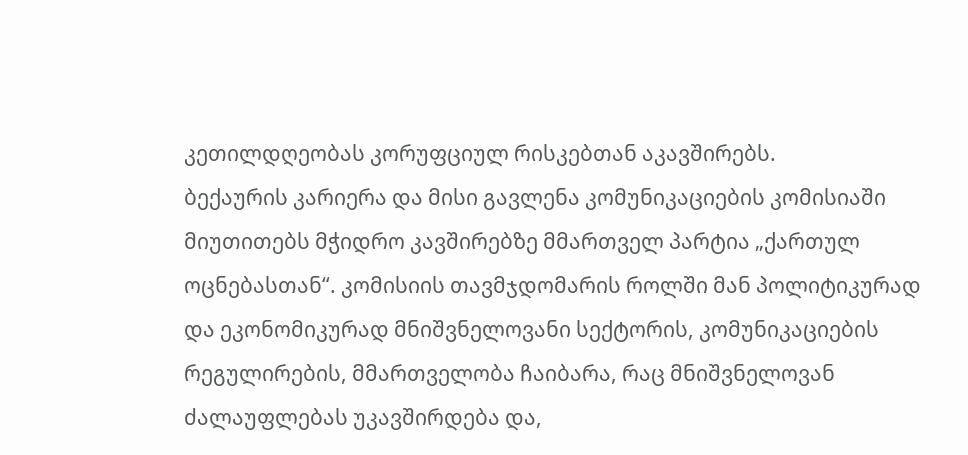კეთილდღეობას კორუფციულ რისკებთან აკავშირებს.
ბექაურის კარიერა და მისი გავლენა კომუნიკაციების კომისიაში მიუთითებს მჭიდრო კავშირებზე მმართველ პარტია „ქართულ ოცნებასთან“. კომისიის თავმჯდომარის როლში მან პოლიტიკურად და ეკონომიკურად მნიშვნელოვანი სექტორის, კომუნიკაციების რეგულირების, მმართველობა ჩაიბარა, რაც მნიშვნელოვან ძალაუფლებას უკავშირდება და,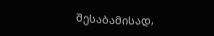შესაბამისად,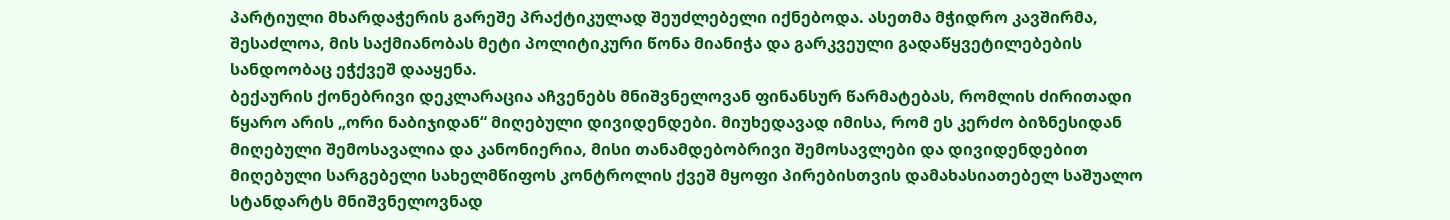პარტიული მხარდაჭერის გარეშე პრაქტიკულად შეუძლებელი იქნებოდა. ასეთმა მჭიდრო კავშირმა, შესაძლოა, მის საქმიანობას მეტი პოლიტიკური წონა მიანიჭა და გარკვეული გადაწყვეტილებების სანდოობაც ეჭქვეშ დააყენა.
ბექაურის ქონებრივი დეკლარაცია აჩვენებს მნიშვნელოვან ფინანსურ წარმატებას, რომლის ძირითადი წყარო არის „ორი ნაბიჯიდან“ მიღებული დივიდენდები. მიუხედავად იმისა, რომ ეს კერძო ბიზნესიდან მიღებული შემოსავალია და კანონიერია, მისი თანამდებობრივი შემოსავლები და დივიდენდებით მიღებული სარგებელი სახელმწიფოს კონტროლის ქვეშ მყოფი პირებისთვის დამახასიათებელ საშუალო სტანდარტს მნიშვნელოვნად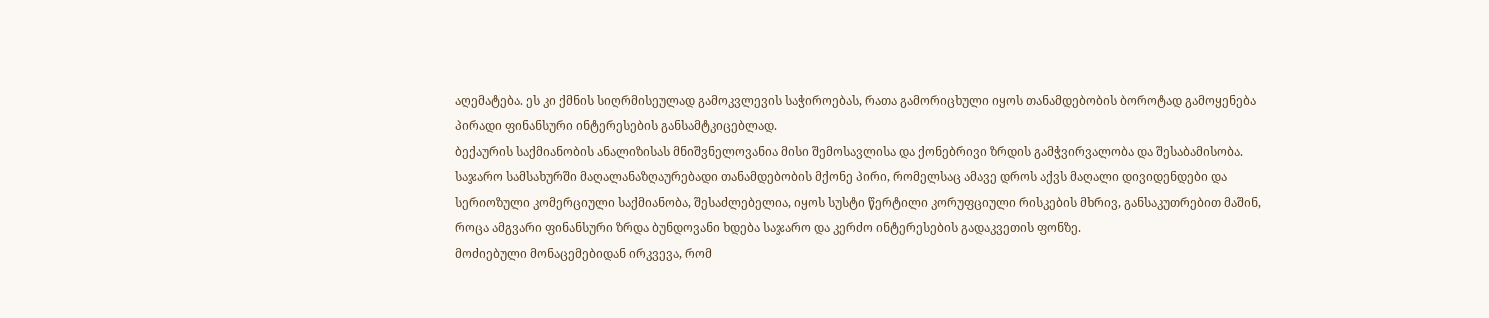აღემატება. ეს კი ქმნის სიღრმისეულად გამოკვლევის საჭიროებას, რათა გამორიცხული იყოს თანამდებობის ბოროტად გამოყენება პირადი ფინანსური ინტერესების განსამტკიცებლად.
ბექაურის საქმიანობის ანალიზისას მნიშვნელოვანია მისი შემოსავლისა და ქონებრივი ზრდის გამჭვირვალობა და შესაბამისობა. საჯარო სამსახურში მაღალანაზღაურებადი თანამდებობის მქონე პირი, რომელსაც ამავე დროს აქვს მაღალი დივიდენდები და სერიოზული კომერციული საქმიანობა, შესაძლებელია, იყოს სუსტი წერტილი კორუფციული რისკების მხრივ, განსაკუთრებით მაშინ, როცა ამგვარი ფინანსური ზრდა ბუნდოვანი ხდება საჯარო და კერძო ინტერესების გადაკვეთის ფონზე.
მოძიებული მონაცემებიდან ირკვევა, რომ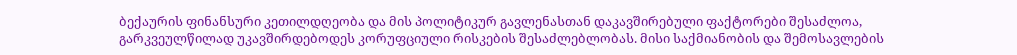ბექაურის ფინანსური კეთილდღეობა და მის პოლიტიკურ გავლენასთან დაკავშირებული ფაქტორები შესაძლოა, გარკვეულწილად უკავშირდებოდეს კორუფციული რისკების შესაძლებლობას. მისი საქმიანობის და შემოსავლების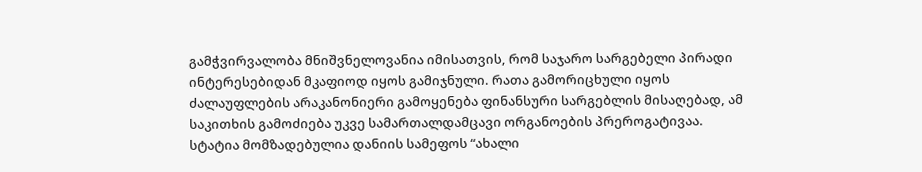გამჭვირვალობა მნიშვნელოვანია იმისათვის, რომ საჯარო სარგებელი პირადი ინტერესებიდან მკაფიოდ იყოს გამიჯნული. რათა გამორიცხული იყოს ძალაუფლების არაკანონიერი გამოყენება ფინანსური სარგებლის მისაღებად, ამ საკითხის გამოძიება უკვე სამართალდამცავი ორგანოების პრეროგატივაა.
სტატია მომზადებულია დანიის სამეფოს “ახალი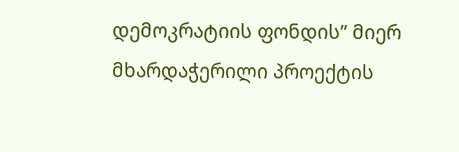დემოკრატიის ფონდის” მიერ მხარდაჭერილი პროექტის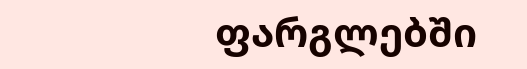ფარგლებში